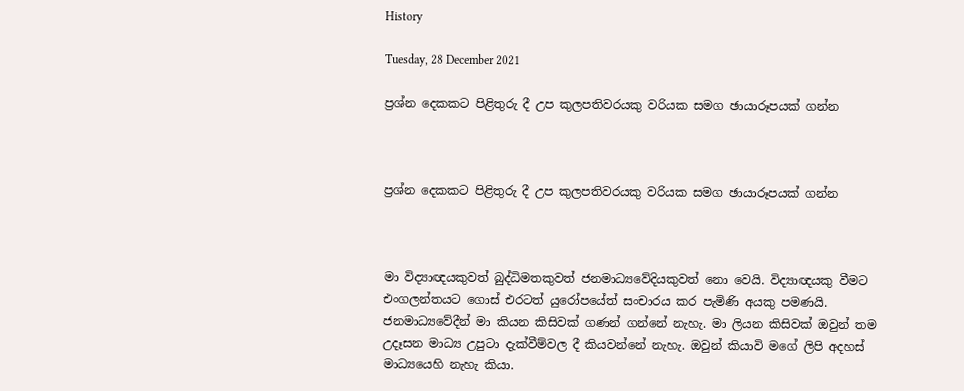History

Tuesday, 28 December 2021

ප්‍රශ්න දෙකකට පිළිතුරු දී උප කුලපතිවරයකු වරියක සමග ඡායාරූපයක් ගන්න



ප්‍රශ්න දෙකකට පිළිතුරු දී උප කුලපතිවරයකු වරියක සමග ඡායාරූපයක් ගන්න



මා විද්‍යාඥයකුවත් බුද්ධිමතකුවත් ජනමාධ්‍යවේදියකුවත් නො වෙයි. විද්‍යාඥයකු වීමට එංගලන්තයට ගොස් එරටත් යුරෝපයේත් සංචාරය කර පැමිණි අයකු පමණයි. ජනමාධ්‍යවේදීන් මා කියන කිසිවක් ගණන් ගන්නේ නැහැ. මා ලියන කිසිවක් ඔවුන් තම උදෑසන මාධ්‍ය උපුටා දැක්වීම්වල දී කියවන්නේ නැහැ. ඔවුන් කියාවි මගේ ලිපි අදහස් මාධ්‍යයෙහි නැහැ කියා.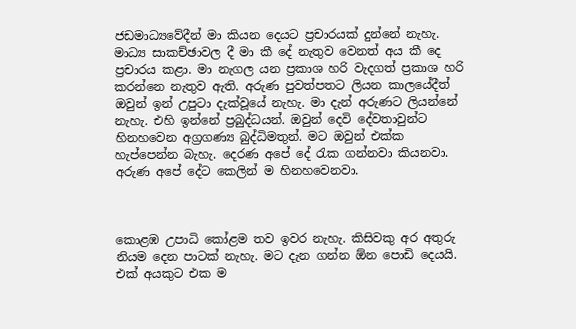ජඩමාධ්‍යවේදීන් මා කියන දෙයට ප්‍රචාරයක් දුන්නේ නැහැ. මාධ්‍ය සාකච්ඡාවල දී මා කී දේ නැතුව වෙනත් අය කී දෙ ප්‍රචාරය කළා. මා නැගල යන ප්‍රකාශ හරි වැදගත් ප්‍රකාශ හරි කරන්නෙ නැතුව ඇති. අරුණ පුවත්පතට ලියන කාලයේදීත් ඔවුන් ඉන් උපුටා දැක්වූයේ නැහැ. මා දැන් අරුණට ලියන්නේ නැහැ. එහි ඉන්නේ ප්‍රබුද්ධයන්. ඔවුන් දෙවි දේවතාවුන්ට හිනහවෙන අග්‍රගණ්‍ය බුද්ධිමතුන්. මට ඔවුන් එක්ක හැප්පෙන්න බැහැ. දෙරණ අපේ දේ රැක ගන්නවා කියනවා. අරුණ අපේ දේට කෙලින් ම හිනහවෙනවා.



කොළඹ උපාධි කෝළම තව ඉවර නැහැ. කිසිවකු අර අතුරු නියම දෙන පාටක් නැහැ. මට දැන ගන්න ඕන පොඩි දෙයයි. එක් අයකුට එක ම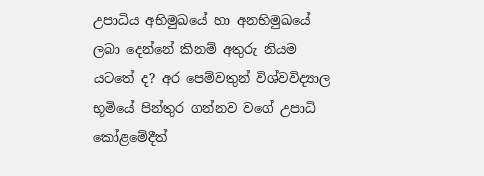උපාධිය අභිමුඛයේ හා අනභිමුඛයේ ලබා දෙන්නේ කිනම් අතුරු නියම යටතේ ද? අර පෙම්වතුන් විශ්වවිද්‍යාල භූමියේ පින්තුර ගන්නව වගේ උපාධි කෝළමේදීත්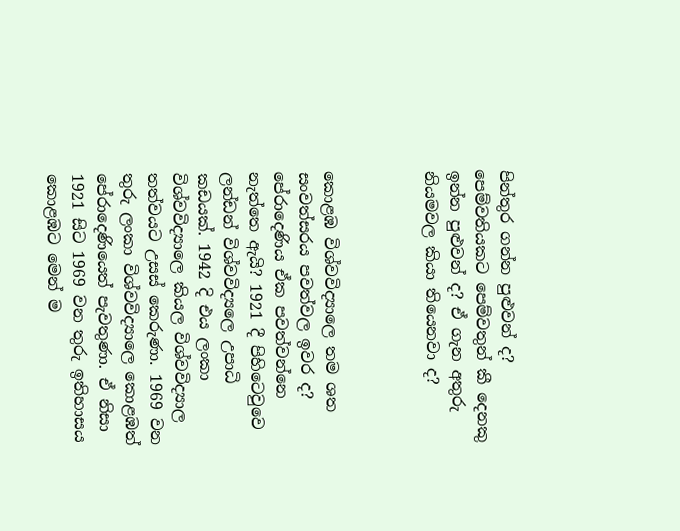පින්තුර ගන්න පුළුවන් ද? පෙම්වතියකට පෙම්වතුන් කී දෙනකු ඉන්න පුළුවන් ද? ඒ ගැන අතුරු නියමවල කියා තියෙනවා ද?



කොළඹ විශ්වවිද්‍යාලෙ තම ශත සංවත්සරය පවත්වල ඉවර ද? පේරාදෙණිය ඒක පවත්වන්නෙ නැත්තෙ ඇයි? 1921 දී පිහිටෙවුවෙ ලන්ඩන් විශ්වවිද්‍යලෙ උපාධි කඩයක්. 1942 දි එය ලංකා විශ්වවිද්‍යාලෙ කියල විශ්වවිද්‍යාල තත්වයට උසස් කෙරුණා. 1969 වන තුරු ලංකා විශ්වවිද්‍යාලෙ කොළඹත් පේරාදෙණියෙත් පැවතුණා. ඒ නිසා 1921 සිට 1969 වන තුරු ඉතිහාසය කොළඹට මෙන් ම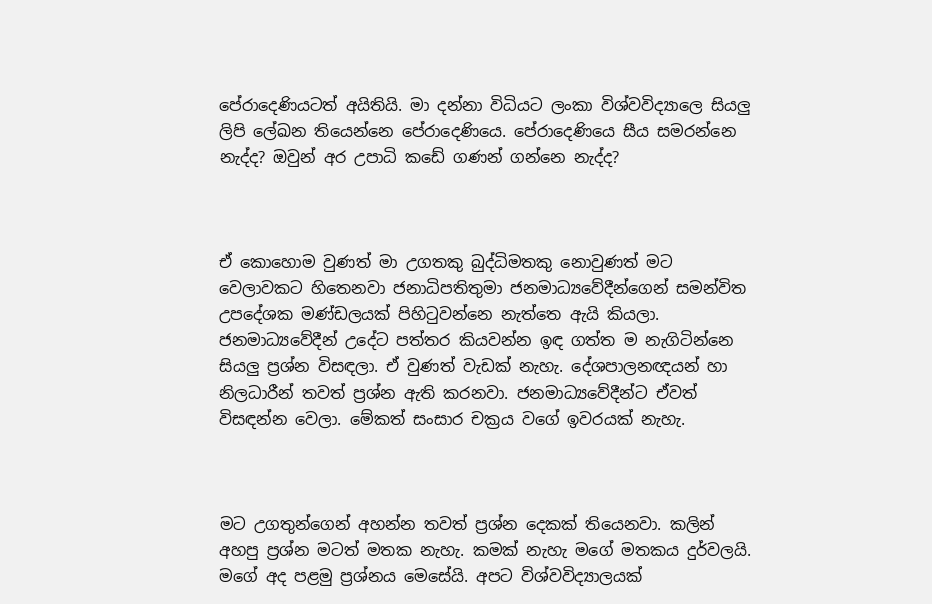පේරාදෙණියටත් අයිතියි. මා දන්නා විධියට ලංකා විශ්වවිද්‍යාලෙ සියලු ලිපි ලේඛන තියෙන්නෙ පේරාදෙණියෙ. පේරාදෙණියෙ සීය සමරන්නෙ නැද්ද? ඔවුන් අර උපාධි කඩේ ගණන් ගන්නෙ නැද්ද?



ඒ කොහොම වුණත් මා උගතකු බුද්ධිමතකු නොවුණත් මට වෙලාවකට හිතෙනවා ජනාධිපතිතුමා ජනමාධ්‍යවේදීන්ගෙන් සමන්විත උපදේශක මණ්ඩලයක් පිහිටුවන්නෙ නැත්තෙ ඇයි කියලා. ජනමාධ්‍යවේදීන් උදේට පත්තර කියවන්න ඉඳ ගත්ත ම නැගිටින්නෙ සියලු ප්‍රශ්න විසඳලා. ඒ වුණත් වැඩක් නැහැ. දේශපාලනඥයන් හා නිලධාරීන් තවත් ප්‍රශ්න ඇති කරනවා. ජනමාධ්‍යවේදීන්ට ඒවත් විසඳන්න වෙලා. මේකත් සංසාර චක්‍රය වගේ ඉවරයක් නැහැ.



මට උගතුන්ගෙන් අහන්න තවත් ප්‍රශ්න දෙකක් තියෙනවා. කලින් අහපු ප්‍රශ්න මටත් මතක නැහැ. කමක් නැහැ මගේ මතකය දුර්වලයි.  මගේ අද පළමු ප්‍රශ්නය මෙසේයි. අපට විශ්වවිද්‍යාලයක්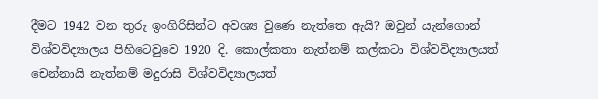දීමට 1942 වන තුරු ඉංගිරිසින්ට අවශ්‍ය වුණෙ නැත්තෙ ඇයි? ඔවුන් යැන්ගොන් විශ්වවිද්‍යාලය පිහිටෙවුවෙ 1920 දි. කොල්කතා නැත්නම් කල්කටා විශ්වවිද්‍යාලයත් චෙන්නායි නැත්නම් මදුරාසි විශ්වවිද්‍යාලයත්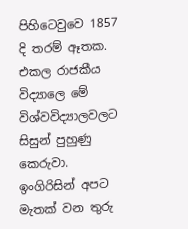පිහිටෙවුවෙ 1857 දි තරම් ඈතක. එකල රාජකීය විද්‍යාලෙ මේ විශ්වවිද්‍යාලවලට සිසුන් පුහුණු කෙරුවා. ඉංගිරිසින් අපට මැතක් වන තුරු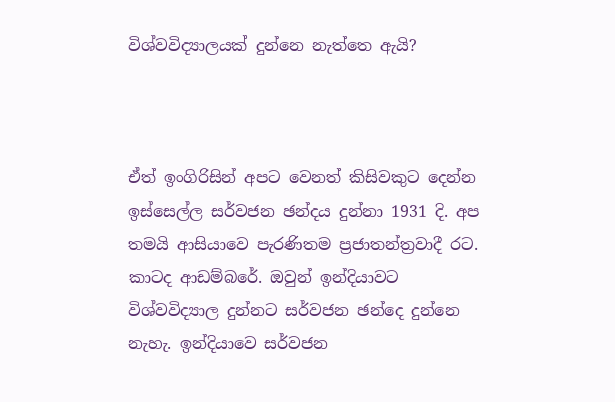විශ්වවිද්‍යාලයක් දුන්නෙ නැත්තෙ ඇයි?



ඒත් ඉංගිරිසින් අපට වෙනත් කිසිවකුට දෙන්න ඉස්සෙල්ල සර්වජන ඡන්දය දුන්නා 1931 දි. අප තමයි ආසියාවෙ පැරණිතම ප්‍රජාතන්ත්‍රවාදී රට. කාටද ආඩම්බරේ. ඔවුන් ඉන්දියාවට විශ්වවිද්‍යාල දුන්නට සර්වජන ඡන්දෙ දුන්නෙ නැහැ. ඉන්දියාවෙ සර්වජන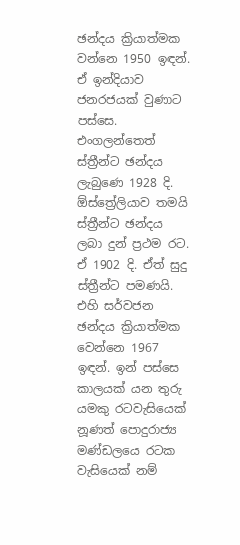ඡන්දය ක්‍රියාත්මක වන්නෙ 1950 ඉඳන්. ඒ ඉන්දියාව ජනරජයක් වුණාට පස්සෙ. එංගලන්තෙත් ස්ත්‍රීන්ට ඡන්දය ලැබුණෙ 1928 දි. ඕස්ත්‍රේලියාව තමයි ස්ත්‍රීන්ට ඡන්දය ලබා දුන් ප්‍රථම රට. ඒ 1902 දි. ඒත් සුදු ස්ත්‍රීන්ට පමණයි. එහි සර්වජන ඡන්දය ක්‍රියාත්මක වෙන්නෙ 1967 ඉඳන්. ඉන් පස්සෙ කාලයක් යන තුරු යමකු රටවැසියෙක් නූණත් පොදුරාජ්‍ය මණ්ඩලයෙ රටක වැසියෙක් නම්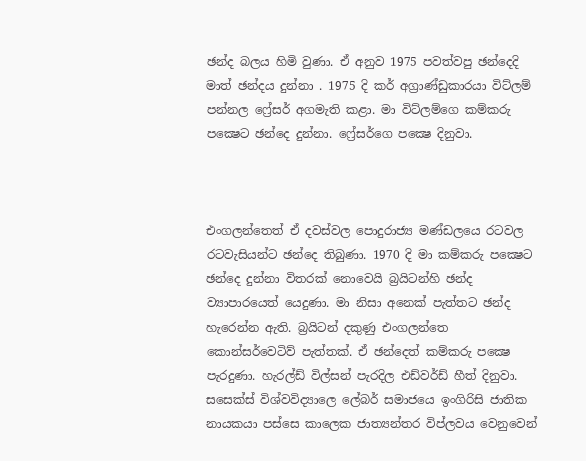ඡන්ද බලය හිමි වුණා. ඒ අනුව 1975 පවත්වපු ඡන්දෙදි මාත් ඡන්දය දුන්නා . 1975 දි කර් අග්‍රාණ්ඩුකාරයා විට්ලම් පන්නල ෆ්‍රේසර් අගමැති කළා. මා විට්ලම්ගෙ කම්කරු පක්‍ෂෙට ඡන්දෙ දුන්නා. ෆ්‍රේසර්ගෙ පක්‍ෂෙ දිනුවා.



එංගලන්තෙත් ඒ දවස්වල පොදුරාජ්‍ය මණ්ඩලයෙ රටවල රටවැසියන්ට ඡන්දෙ තිබුණා. 1970 දි මා කම්කරු පක්‍ෂෙට ඡන්දෙ දුන්නා විතරක් නොවෙයි බ්‍රයිටන්හි ඡන්ද ව්‍යාපාරයෙත් යෙදුණා. මා නිසා අනෙක් පැත්තට ඡන්ද හැරෙන්න ඇති. බ්‍රයිටන් දකුණු එංගලන්තෙ කොන්සර්වෙටිව් පැත්තක්. ඒ ඡන්දෙත් කම්කරු පක්‍ෂෙ පැරදුණා. හැරල්ඩ් විල්සන් පැරදිල එඩ්වර්ඩ් හීත් දිනුවා. සසෙක්ස් විශ්වවිද්‍යාලෙ ලේබර් සමාජයෙ ඉංගිරිසි ජාතික නායකයා පස්සෙ කාලෙක ජාත්‍යන්තර විප්ලවය වෙනුවෙන්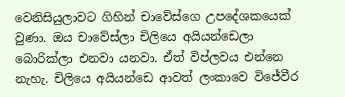වෙනිසියුලාවට ගිහින් චාවේස්ගෙ උපදේශකයෙක් වුණා. ඔය චාවේස්ලා චිලියෙ අයියන්ඩෙලා බොරික්ලා එනවා යනවා. ඒත් විප්ලවය එන්නෙ නැහැ. චිලියෙ අයියන්ඩෙ ආවත් ලංකාවෙ විජේවීර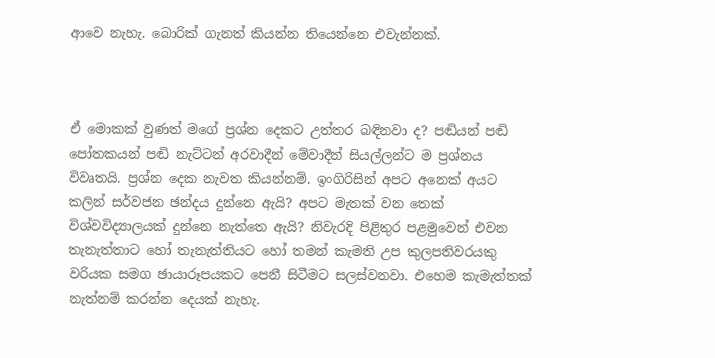ආවෙ නැහැ. බොරික් ගැනත් කියන්න තියෙන්නෙ එවැන්නක්.



ඒ මොකක් වුණත් මගේ ප්‍රශ්න දෙකට උත්තර බඳිනවා ද? පඬියන් පඬි පෝතකයන් පඬි නැට්ටන් අරවාදීන් මේවාදීන් සියල්ලන්ට ම ප්‍රශ්නය විවෘතයි. ප්‍රශ්න දෙක නැවත කියන්නම්. ඉංගිරිසින් අපට අනෙක් අයට කලින් සර්වජන ඡන්දය දුන්නෙ ඇයි? අපට මැතක් වන තෙක් විශ්වවිද්‍යාලයක් දුන්නෙ නැත්තෙ ඇයි? නිවැරදි පිළිතුර පළමුවෙන් එවන තැනැත්තාට හෝ තැනැත්තියට හෝ තමන් කැමති උප කුලපතිවරයකු වරියක සමග ඡායාරූපයකට පෙනී සිටීමට සලස්වනවා. එහෙම කැමැත්තක් නැත්නම් කරන්න දෙයක් නැහැ.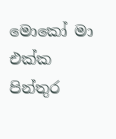මොකෝ මා එක්ක පින්තුර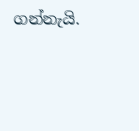ගන්නැයි.